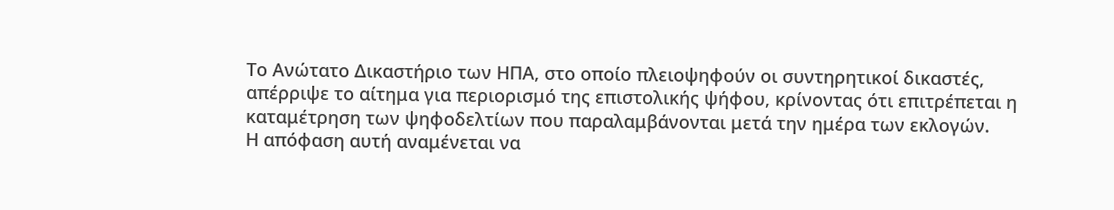Το Ανώτατο Δικαστήριο των ΗΠΑ, στο οποίο πλειοψηφούν οι συντηρητικοί δικαστές, απέρριψε το αίτημα για περιορισμό της επιστολικής ψήφου, κρίνοντας ότι επιτρέπεται η καταμέτρηση των ψηφοδελτίων που παραλαμβάνονται μετά την ημέρα των εκλογών.
Η απόφαση αυτή αναμένεται να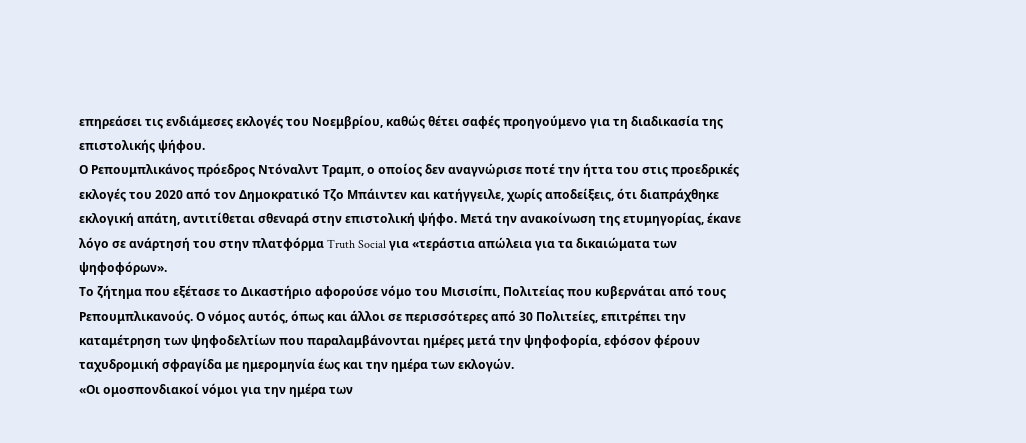επηρεάσει τις ενδιάμεσες εκλογές του Νοεμβρίου, καθώς θέτει σαφές προηγούμενο για τη διαδικασία της επιστολικής ψήφου.
Ο Ρεπουμπλικάνος πρόεδρος Ντόναλντ Τραμπ, ο οποίος δεν αναγνώρισε ποτέ την ήττα του στις προεδρικές εκλογές του 2020 από τον Δημοκρατικό Τζο Μπάιντεν και κατήγγειλε, χωρίς αποδείξεις, ότι διαπράχθηκε εκλογική απάτη, αντιτίθεται σθεναρά στην επιστολική ψήφο. Μετά την ανακοίνωση της ετυμηγορίας, έκανε λόγο σε ανάρτησή του στην πλατφόρμα Truth Social για «τεράστια απώλεια για τα δικαιώματα των ψηφοφόρων».
Το ζήτημα που εξέτασε το Δικαστήριο αφορούσε νόμο του Μισισίπι, Πολιτείας που κυβερνάται από τους Ρεπουμπλικανούς. Ο νόμος αυτός, όπως και άλλοι σε περισσότερες από 30 Πολιτείες, επιτρέπει την καταμέτρηση των ψηφοδελτίων που παραλαμβάνονται ημέρες μετά την ψηφοφορία, εφόσον φέρουν ταχυδρομική σφραγίδα με ημερομηνία έως και την ημέρα των εκλογών.
«Οι ομοσπονδιακοί νόμοι για την ημέρα των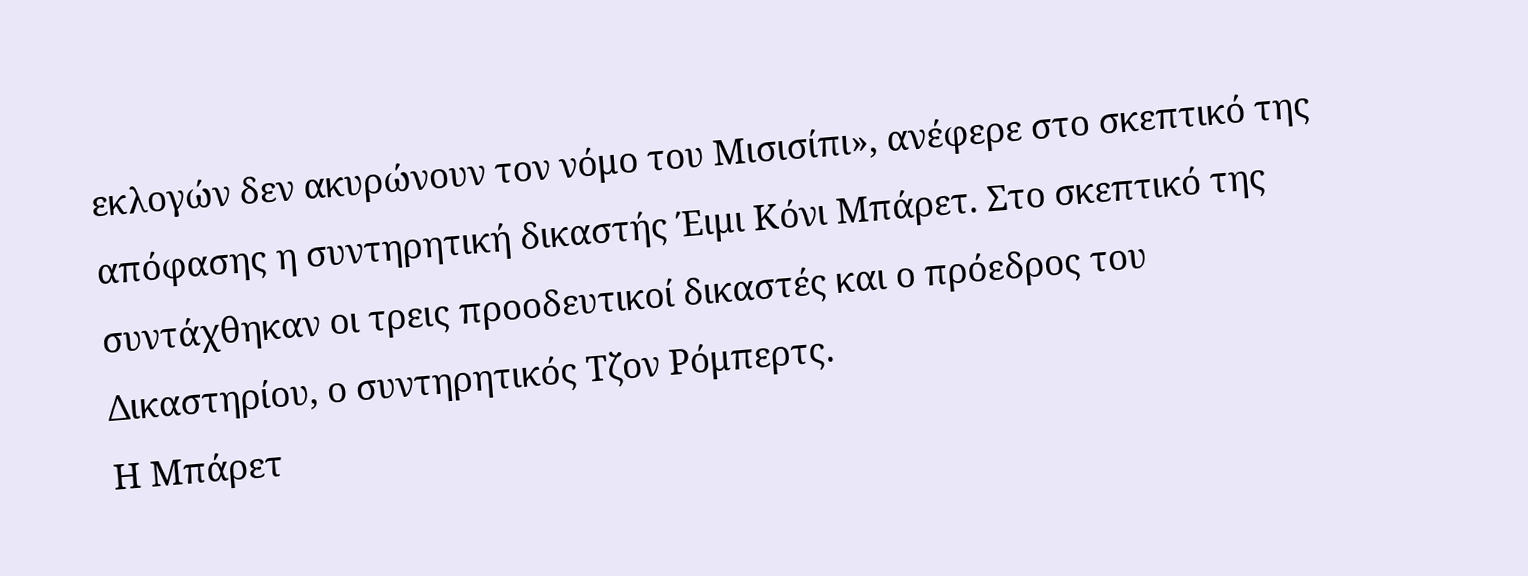εκλογών δεν ακυρώνουν τον νόμο του Μισισίπι», ανέφερε στο σκεπτικό της απόφασης η συντηρητική δικαστής Έιμι Κόνι Μπάρετ. Στο σκεπτικό της συντάχθηκαν οι τρεις προοδευτικοί δικαστές και ο πρόεδρος του Δικαστηρίου, ο συντηρητικός Τζον Ρόμπερτς.
Η Μπάρετ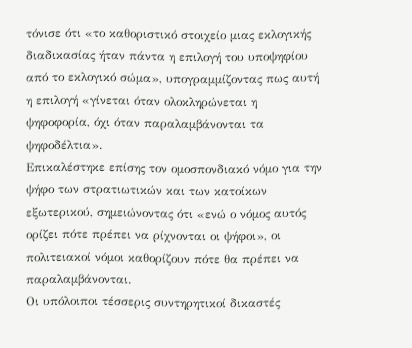τόνισε ότι «το καθοριστικό στοιχείο μιας εκλογικής διαδικασίας ήταν πάντα η επιλογή του υποψηφίου από το εκλογικό σώμα», υπογραμμίζοντας πως αυτή η επιλογή «γίνεται όταν ολοκληρώνεται η ψηφοφορία, όχι όταν παραλαμβάνονται τα ψηφοδέλτια».
Επικαλέστηκε επίσης τον ομοσπονδιακό νόμο για την ψήφο των στρατιωτικών και των κατοίκων εξωτερικού, σημειώνοντας ότι «ενώ ο νόμος αυτός ορίζει πότε πρέπει να ρίχνονται οι ψήφοι», οι πολιτειακοί νόμοι καθορίζουν πότε θα πρέπει να παραλαμβάνονται.
Οι υπόλοιποι τέσσερις συντηρητικοί δικαστές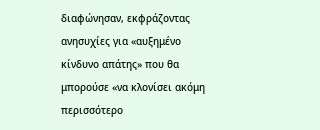διαφώνησαν, εκφράζοντας ανησυχίες για «αυξημένο κίνδυνο απάτης» που θα μπορούσε «να κλονίσει ακόμη περισσότερο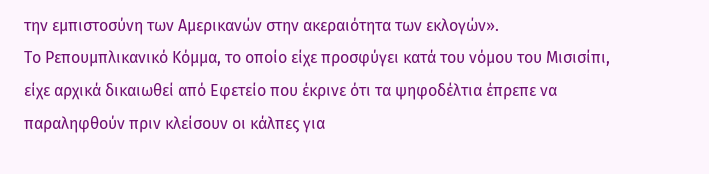την εμπιστοσύνη των Αμερικανών στην ακεραιότητα των εκλογών».
Το Ρεπουμπλικανικό Κόμμα, το οποίο είχε προσφύγει κατά του νόμου του Μισισίπι, είχε αρχικά δικαιωθεί από Εφετείο που έκρινε ότι τα ψηφοδέλτια έπρεπε να παραληφθούν πριν κλείσουν οι κάλπες για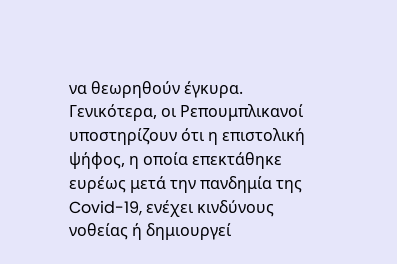να θεωρηθούν έγκυρα.
Γενικότερα, οι Ρεπουμπλικανοί υποστηρίζουν ότι η επιστολική ψήφος, η οποία επεκτάθηκε ευρέως μετά την πανδημία της Covid-19, ενέχει κινδύνους νοθείας ή δημιουργεί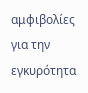αμφιβολίες για την εγκυρότητα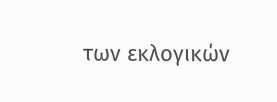των εκλογικών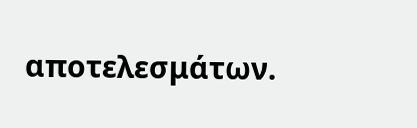αποτελεσμάτων.